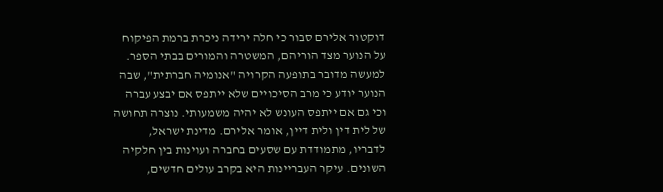דוקטור אלירם סבור כי חלה ירידה ניכרת ברמת הפיקוח על הנוער מצד הוריהם, המשטרה והמורים בבתי הספר. למעשה מדובר בתופעה הקרויה "אנומיה חברתית", שבה הנוער יודע כי מרב הסיכויים שלא ייתפס אם יבצע עברה וכי גם אם ייתפס העונש לא יהיה משמעותי. נוצרה תחושה של לית דין ולית דיין, אומר אלירם. מדינת ישראל, לדבריו, מתמודדת עם שסעים בחברה ועוינות בין חלקיה השונים. עיקר העבריינות היא בקרב עולים חדשים,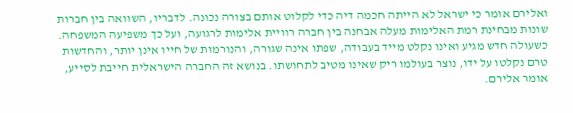ואלירם אומר כי ישראל לא הייתה חכמה דיה כדי לקלוט אותם בצורה נכונה. לדבריו, השוואה בין חברות שונות מבחינת רמת האלימות מעלה אבחנה בין חברה רוויית אלימות לרגועה, ועל כך משפיעה המשפחה. כשעולה חדש מגיע ואינו נקלט מייד בעבודה, שפתו אינה שגורה, והנורמות של חייו אינן יותר, והחדשות טרם נקלטו על ידו, נוצר בעולמו ריק שאינו מטיב לתחושתו. בנושא זה החברה הישראלית חייבת לסייע, אומר אלירם.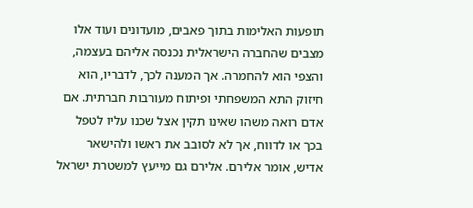תופעות האלימות בתוך פאבים, מועדונים ועוד אלו מצבים שהחברה הישראלית נכנסה אליהם בעצמה, והצפי הוא להחמרה. אך המענה לכך, לדבריו, הוא חיזוק התא המשפחתי ופיתוח מעורבות חברתית. אם אדם רואה משהו שאינו תקין אצל שכנו עליו לטפל בכך או לדווח, אך לא לסובב את ראשו ולהישאר אדיש, אומר אלירם. אלירם גם מייעץ למשטרת ישראל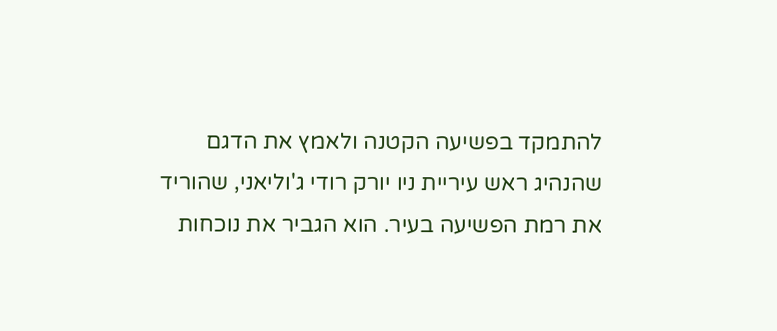להתמקד בפשיעה הקטנה ולאמץ את הדגם שהנהיג ראש עיריית ניו יורק רודי ג'וליאני, שהוריד את רמת הפשיעה בעיר. הוא הגביר את נוכחות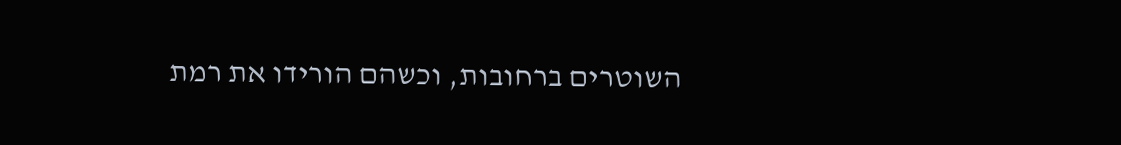השוטרים ברחובות, וכשהם הורידו את רמת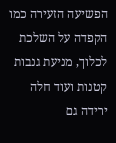הפשיעה הזעירה כמו הקפדה על השלכת לכלוך, מניעת גנבות קטנות ועוד חלה ירידה גם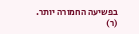בפשיעה החמורה יותר. (ר)